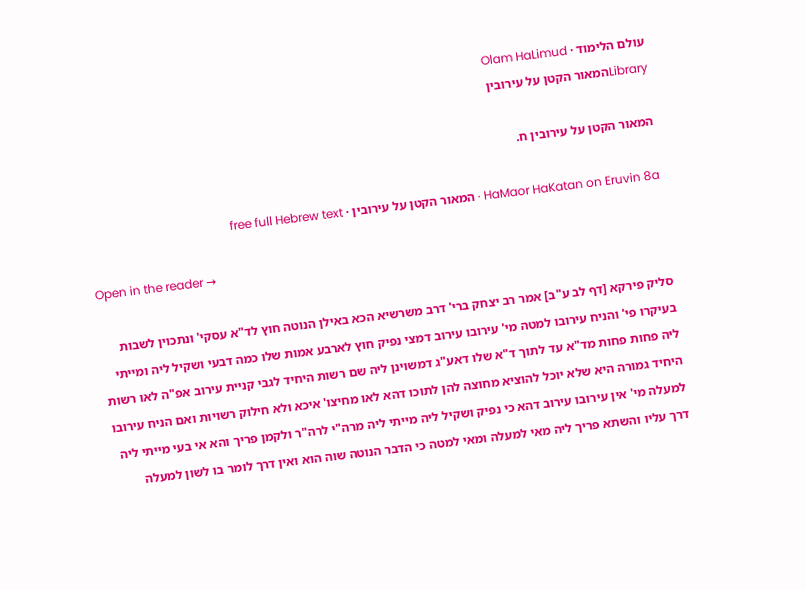עולם הלימוד · Olam HaLimud
Libraryהמאור הקטן על עירובין

המאור הקטן על עירובין ח.

HaMaor HaKatan on Eruvin 8a · המאור הקטן על עירובין · free full Hebrew text

Open in the reader →

סליק פירקא [דף לב ע"ב] אמר רב יצחק ברי' דרב משרשיא הכא באילן הנוטה חוץ לד"א עסקי' ונתכוין לשבות בעיקרו פי' והניח עירובו למטה מי' עירובו עירוב דמצי נפיק חוץ לארבע אמות שלו כמה דבעי ושקיל ליה ומייתי ליה פחות פחות מד"א עד לתוך ד"א שלו דאע"ג דמשוינן ליה שם רשות היחיד לגבי קניית עירוב אפ"ה לאו רשות היחיד גמורה היא שלא יוכל להוציא מחוצה להן לתוכו דהא לאו מחיצו' איכא ולא חילוק רשויות ואם הניח עירובו למעלה מי' אין עירובו עירוב דהא כי נפיק ושקיל ליה מייתי ליה מרה"י לרה"ר ולקמן פריך והא אי בעי מייתי ליה דרך עליו והשתא פריך ליה מאי למעלה ומאי למטה כי הדבר הנוטה שוה הוא ואין דרך לומר בו לשון למעלה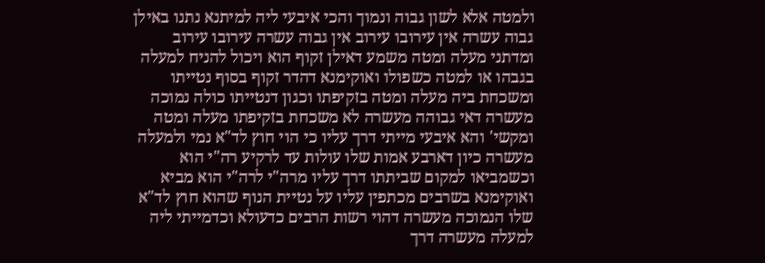ולמטה אלא לשון גבוה ונמוך והכי איבעי ליה למיתנא נתנו באילן גבוה עשרה אין עירובו עירוב אין גבוה עשרה עירובו עירוב ומדתני מעלה ומטה משמע דאילן זקוף הוא ויכול להניח למעלה בגבהו או למטה כשפולו ואוקימנא דהדר זקוף בסוף נטייתו ומשכחת ביה מעלה ומטה בזקיפתו וכגון דנטייתו כולה נמוכה מעשרה דאי גבוהה מעשרה לא משכחת בזקיפתו מעלה ומטה ומקשי' והא איבעי מייתי דרך עליו כי הוי חוץ לד"א נמי ולמעלה מעשרה כיון דארבע אמות שלו עולות עד לרקיע רה"י הוא וכשמביאו למקום שביתתו דרך עליו מרה"י לרה"י הוא מביא ואוקימנא בשרבים מכתפין עליו על נטיית הנוף שהוא חוץ לד"א שלו הנמוכה מעשרה דהוי רשות הרבים כדעולא וכדמייתי ליה למעלה מעשרה דרך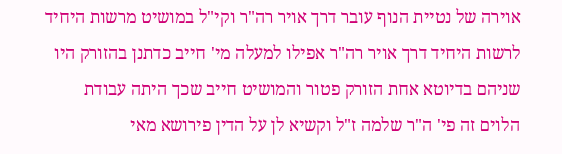אוירה של נטיית הנוף עובר דרך אויר רה"ר וקי"ל במושיט מרשות היחיד לרשות היחיד דרך אויר רה"ר אפילו למעלה מי' חייב כדתנן בהזורק היו שניהם בדיוטא אחת הזורק פטור והמושיט חייב שכך היתה עבודת הלוים זה פי' ה"ר שלמה ז"ל וקשיא לן על הדין פירושא מאי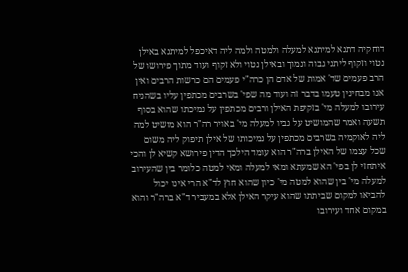דוחקיה דתנא למיתנא למעלה ולמטה ולמה ליה דאיכפל למיתנא באילן נטוי וזקוף ליתני גבוה ונמוך ובאילן נטוי ולא זקוף ועוד מתוך פירושו של הרב פעמים שד' אמות של אדם הן כרה"י פעמים הם כרשות הרבים ואין אנו מבחינין טעמו בדבר זה ועוד מה שפי' בשרבים מכתפין עליו בשהניח עירובו למעלה מי' בזקיפת האילן ורבים מכתפין על נמיכתו שהוא בסוף תשעה ואמר שהמושיט על גביו למעלה מי' באויר רה"ר הוא מושיט למה ליה לאוקמיה בשרבים מכתפין על נמיכותו של אילן תיפוק ליה משום שכל עצמו של האילן ברה"ר הוא עומד הילכך הדין פירושא קשיא לן והכי איתחזי לן בפי' הא שמעתא ומאי למעלה ומאי למטה כלומר בין שהעירוב למעלה מי' בין שהוא למטה מי' כיון שהוא חוץ לד"א הרי אינו יכול להביאו למקום שביתתו שהוא עיקר האילן אלא במעביר ד"א ברה"ר והוא במקום אחד ועירובו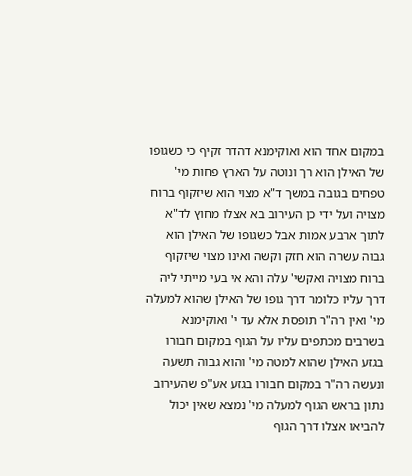במקום אחד הוא ואוקימנא דהדר זקיף כי כשגופו של האילן הוא רך ונוטה על הארץ פחות מי' טפחים בגובה במשך ד"א מצוי הוא שיזקוף ברוח מצויה ועל ידי כן העירוב בא אצלו מחוץ לד"א לתוך ארבע אמות אבל כשגופו של האילן הוא גבוה עשרה הוא חזק וקשה ואינו מצוי שיזקוף ברוח מצויה ואקשי' עלה והא אי בעי מייתי ליה דרך עליו כלומר דרך גופו של האילן שהוא למעלה מי' ואין רה"ר תופסת אלא עד י' ואוקימנא בשרבים מכתפים עליו על הגוף במקום חבורו בגזע האילן שהוא למטה מי' והוא גבוה תשעה ונעשה רה"ר במקום חבורו בגזע אע"פ שהעירוב נתון בראש הגוף למעלה מי' נמצא שאין יכול להביאו אצלו דרך הגוף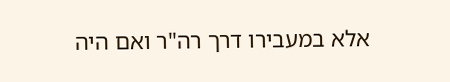אלא במעבירו דרך רה"ר ואם היה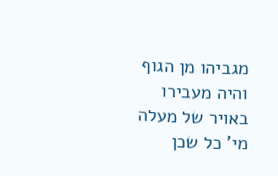מגביהו מן הגוף והיה מעבירו באויר של מעלה מי' כל שכן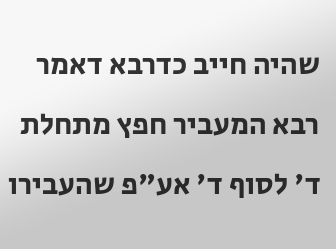שהיה חייב כדרבא דאמר רבא המעביר חפץ מתחלת ד' לסוף ד' אע"פ שהעבירו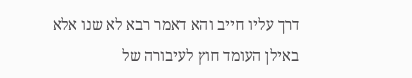דרך עליו חייב והא דאמר רבא לא שנו אלא באילן העומד חוץ לעיבורה של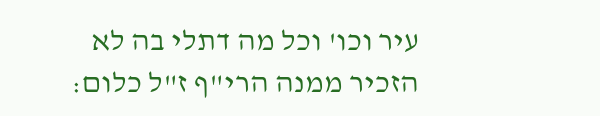עיר וכו' וכל מה דתלי בה לא הזכיר ממנה הרי"ף ז"ל כלום: